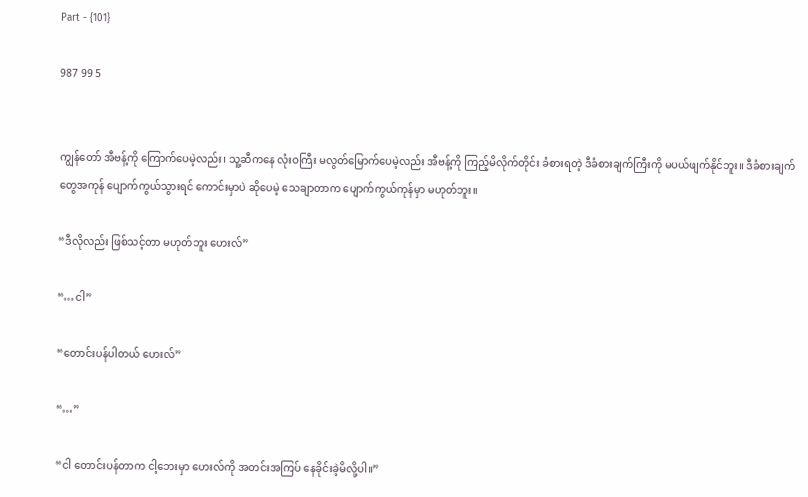Part - {101}

987 99 5


ကျွန်တော် အီဗန့်ကို ကြောက်ပေမဲ့လည်း၊ သူ့ဆီကနေ လုံးဝကြီး မလွတ်မြောက်ပေမဲ့လည်း အီဗန့်ကို ကြည့်မိလိုက်တိုင်း ခံစားရတဲ့ ဒီခံစားချက်ကြီးကို မပယ်ဖျက်နိုင်ဘူး။ ဒီခံစားချက်တွေအကုန် ပျောက်ကွယ်သွားရင် ကောင်းမှာပဲ ဆိုပေမဲ့ သေချာတာက ပျောက်ကွယ်ကုန်မှာ မဟုတ်ဘူး။

“ဒီလိုလည်း ဖြစ်သင့်တာ မဟုတ်ဘူး ဟေးလ်”

“…ငါ”

“တောင်းပန်ပါတယ် ဟေးလ်”

“…”

“ငါ တောင်းပန်တာက ငါ့ဘေးမှာ ဟေးလ်ကို အတင်းအကြပ် နေခိုင်းခဲ့မိလို့ပါ။”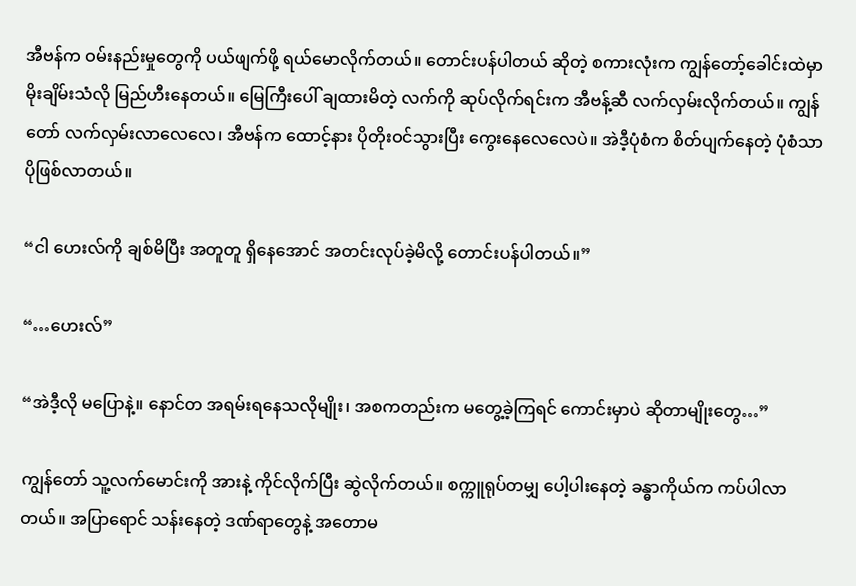အီဗန်က ဝမ်းနည်းမှုတွေကို ပယ်ဖျက်ဖို့ ရယ်မောလိုက်တယ်။ တောင်းပန်ပါတယ် ဆိုတဲ့ စကားလုံးက ကျွန်တော့်ခေါင်းထဲမှာ မိုးချိမ်းသံလို မြည်ဟီးနေတယ်။ မြေကြီးပေါ် ချထားမိတဲ့ လက်ကို ဆုပ်လိုက်ရင်းက အီဗန့်ဆီ လက်လှမ်းလိုက်တယ်။ ကျွန်တော် လက်လှမ်းလာလေလေ၊ အီဗန်က ထောင့်နား ပိုတိုးဝင်သွားပြီး ကွေးနေလေလေပဲ။ အဲဒီ့ပုံစံက စိတ်ပျက်နေတဲ့ ပုံစံသာ ပိုဖြစ်လာတယ်။

“ငါ ဟေးလ်ကို ချစ်မိပြီး အတူတူ ရှိနေအောင် အတင်းလုပ်ခဲ့မိလို့ တောင်းပန်ပါတယ်။”

“…ဟေးလ်”

“အဲဒီ့လို မပြောနဲ့။ နောင်တ အရမ်းရနေသလိုမျိုး၊ အစကတည်းက မတွေ့ခဲ့ကြရင် ကောင်းမှာပဲ ဆိုတာမျိုးတွေ…”

ကျွန်တော် သူ့လက်မောင်းကို အားနဲ့ ကိုင်လိုက်ပြီး ဆွဲလိုက်တယ်။ စက္ကူရုပ်တမျှ ပေါ့ပါးနေတဲ့ ခန္ဓာကိုယ်က ကပ်ပါလာတယ်။ အပြာရောင် သန်းနေတဲ့ ဒဏ်ရာတွေနဲ့ အတောမ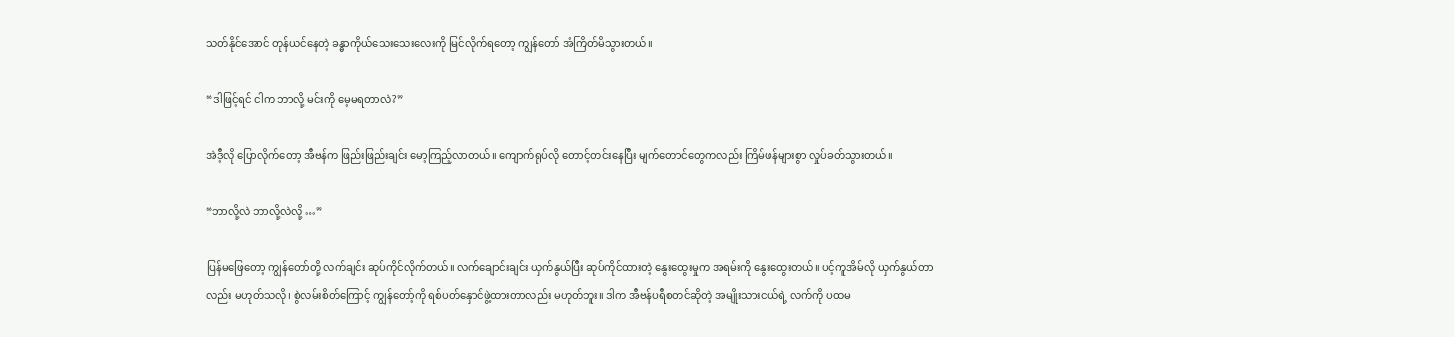သတ်နိုင်အောင် တုန်ယင်နေတဲ့ ခန္ဓာကိုယ်သေးသေးလေးကို မြင်လိုက်ရတော့ ကျွန်တော် အံကြိတ်မိသွားတယ်။

“ဒါဖြင့်ရင် ငါက ဘာလို့ မင်းကို မေ့မရတာလဲ?”

အဲဒီ့လို ပြောလိုက်တော့ အီဗန်က ဖြည်းဖြည်းချင်း မော့ကြည့်လာတယ်။ ကျောက်ရုပ်လို တောင့်တင်းနေပြီး မျက်တောင်တွေကလည်း ကြိမ်ဖန်များစွာ လှုပ်ခတ်သွားတယ်။

“ဘာလို့လဲ ဘာလို့လဲလို့ …”

ပြန်မဖြေတော့ ကျွန်တော်တို့ လက်ချင်း ဆုပ်ကိုင်လိုက်တယ်။ လက်ချောင်းချင်း ယှက်နွယ်ပြီး ဆုပ်ကိုင်ထားတဲ့ နွေးထွေးမှုက အရမ်းကို နွေးထွေးတယ်။ ပင့်ကူအိမ်လို ယှက်နွယ်တာလည်း မဟုတ်သလို၊ စွဲလမ်းစိတ်ကြောင့် ကျွန်တော့်ကို ရစ်ပတ်နှောင်ဖွဲ့ထားတာလည်း မဟုတ်ဘူး။ ဒါက အီဗန်ပရီစတင်ဆိုတဲ့ အမျိုးသားငယ်ရဲ့ လက်ကို ပထမ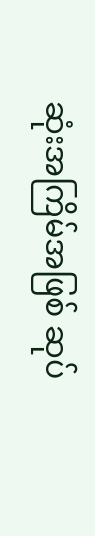ဆုံးအကြိမ်အဖြစ် ဆုပ်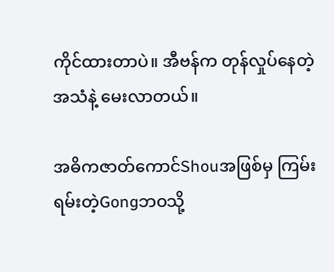ကိုင်ထားတာပဲ။ အီဗန်က တုန်လှုပ်နေတဲ့ အသံနဲ့ မေးလာတယ်။

အဓိကဇာတ်ကောင်Shouအဖြစ်မှ ကြမ်းရမ်းတဲ့Gongဘဝသို့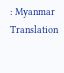: Myanmar Translation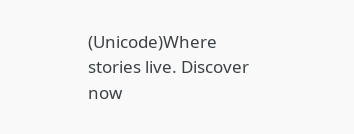(Unicode)Where stories live. Discover now